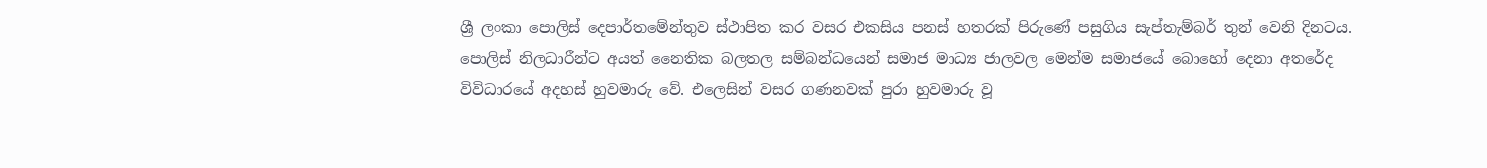ශ්‍රී ලංකා පොලිස් දෙපාර්තමේන්තුව ස්ථාපිත කර වසර එකසිය පනස් හතරක් පිරුණේ පසුගිය සැප්තැම්බර් තුන් වෙනි දිනටය. පොලිස් නිලධාරීන්ට අයත් නෛතික බලතල සම්බන්ධයෙන් සමාජ මාධ්‍ය ජාලවල මෙන්ම සමාජයේ බොහෝ දෙනා අතරේද විවිධාරයේ අදහස් හුවමාරු වේ. එලෙසින් වසර ගණනවක් පුරා හුවමාරු වූ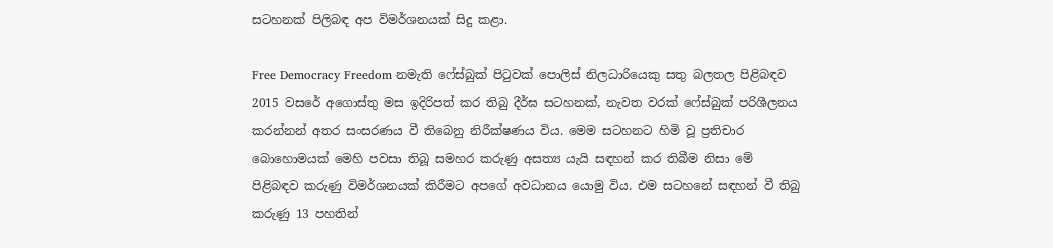සටහනක් පිලිබඳ අප විමර්ශනයක් සිදු කළා.

Free Democracy Freedom නමැති ෆේස්බුක් පිටුවක් පොලිස් නිලධාරියෙකු සතු බලතල පිළිබඳව 2015 වසරේ අගොස්තු මස ඉදිරිපත් කර තිබු දීර්ඝ සටහනක්, නැවත වරක් ෆේස්බුක් පරිශීලනය කරන්නන් අතර සංසරණය වී තිබෙනු නිරීක්ෂණය විය. මෙම සටහනට හිමි වූ ප්‍රතිචාර බොහොමයක් මෙහි පවසා තිබූ සමහර කරුණු අසත්‍ය යැයි සඳහන් කර තිබීම නිසා මේ පිළිබඳව කරුණු විමර්ශනයක් කිරීමට අපගේ අවධානය යොමු විය. එම සටහනේ සඳහන් වී තිබු කරුණු 13 පහතින්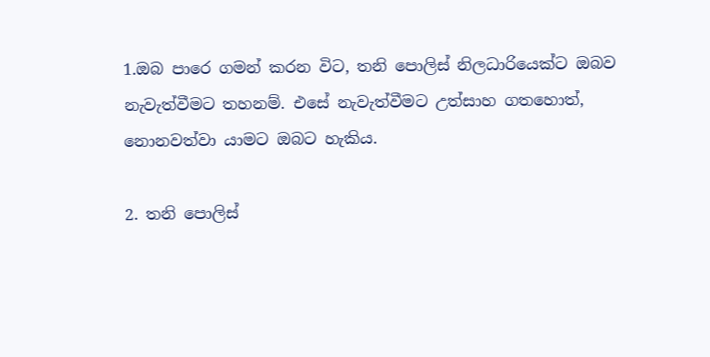1.ඔබ පාරෙ ගමන් කරන විට, තනි පොලිස් නිලධාරියෙක්ට ඔබව නැවැත්වීමට තහනම්. එසේ නැවැත්වීමට උත්සාහ ගතහොත්, නොනවත්වා යාමට ඔබට හැකිය.

2. තනි පොලිස්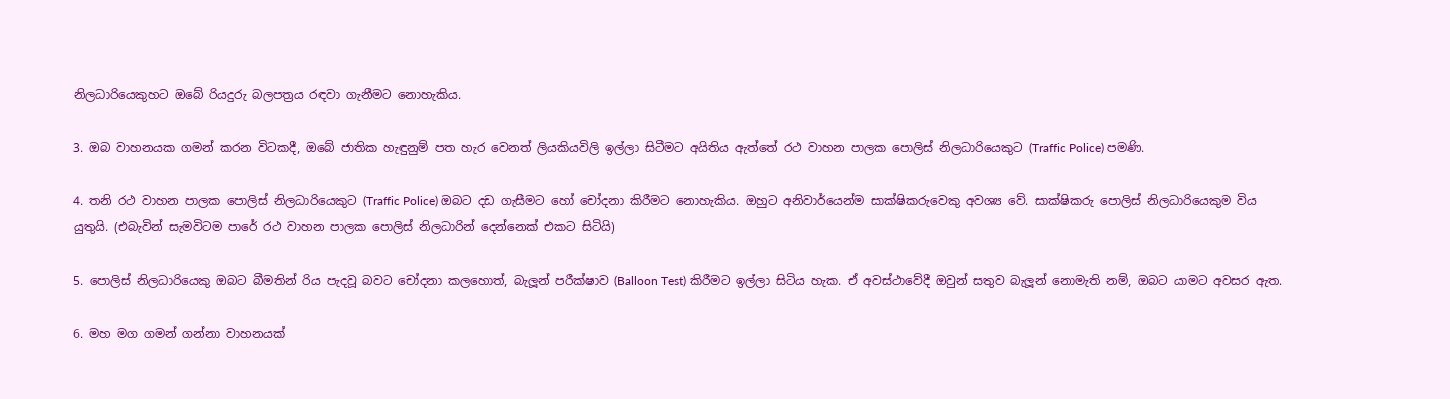නිලධාරියෙකුහට ඔබේ රියදුරු බලපත්‍රය රඳවා ගැනීමට නොහැකිය.

3. ඔබ වාහනයක ගමන් කරන විටකදී, ඔබේ ජාතික හැඳුනුම් පත හැර වෙනත් ලියකියවිලි ඉල්ලා සිටීමට අයිතිය ඇත්තේ රථ වාහන පාලක පොලිස් නිලධාරියෙකුට (Traffic Police) පමණි.

4. තනි රථ වාහන පාලක පොලිස් නිලධාරියෙකුට (Traffic Police) ඔබට දඩ ගැසීමට හෝ චෝදනා කිරීමට නොහැකිය. ඔහුට අනිවාර්යෙන්ම සාක්ෂිකරුවෙකු අවශ්‍ය වේ. සාක්ෂිකරු පොලිස් නිලධාරියෙකුම විය යුතුයි. (එබැවින් සැමවිටම පාරේ රථ වාහන පාලක පොලිස් නිලධාරින් දෙන්නෙක් එකට සිටියි)

5. පොලිස් නිලධාරියෙකු ඔබට බීමතින් රිය පැදවූ බවට චෝදනා කලහොත්, බැලූන් පරීක්ෂාව (Balloon Test) කිරීමට ඉල්ලා සිටිය හැක. ඒ අවස්ථාවේදී ඔවුන් සතුව බැලූන් නොමැති නම්, ඔබට යාමට අවසර ඇත.

6. මහ මග ගමන් ගන්නා වාහනයක්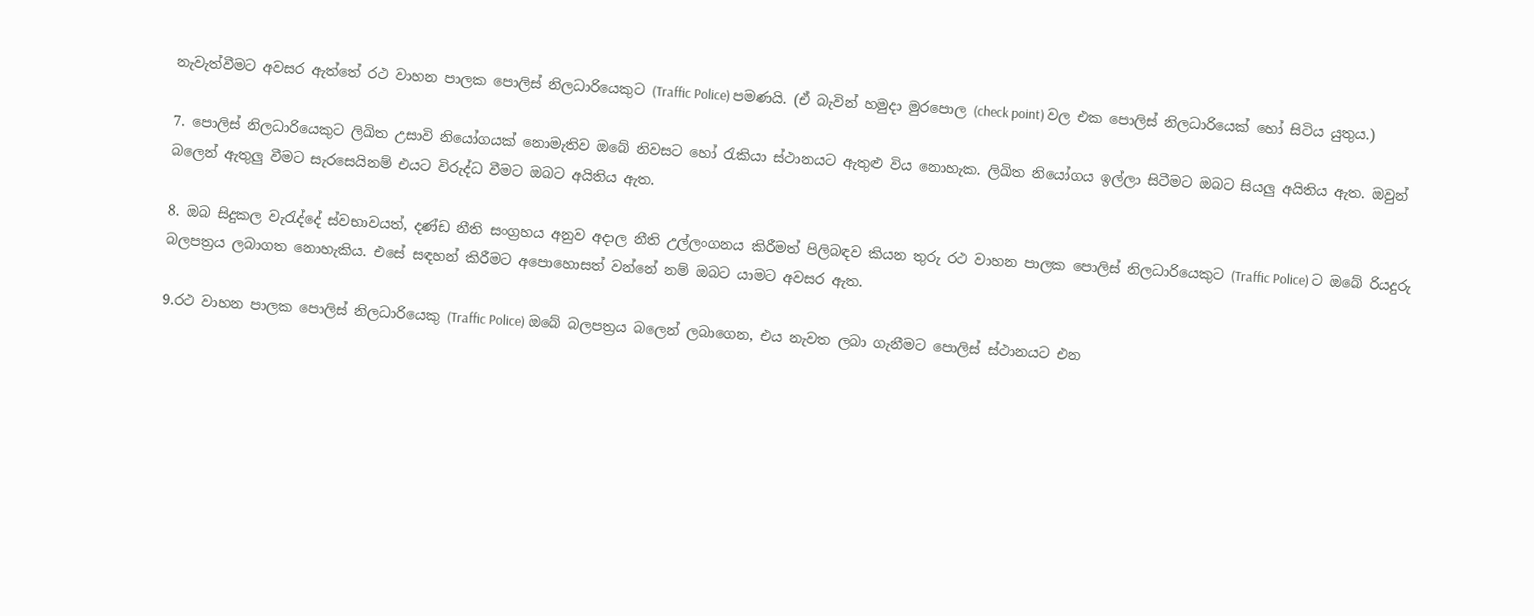නැවැත්වීමට අවසර ඇත්තේ රථ වාහන පාලක පොලිස් නිලධාරියෙකුට (Traffic Police) පමණයි. (ඒ බැවින් හමුදා මුරපොල (check point) වල එක පොලිස් නිලධාරියෙක් හෝ සිටිය යුතුය.)

7. පොලිස් නිලධාරියෙකුට ලිඛිත උසාවි නියෝගයක් නොමැතිව ඔබේ නිවසට හෝ රැකියා ස්ථානයට ඇතුළු විය නොහැක. ලිඛිත නියෝගය ඉල්ලා සිටීමට ඔබට සියලු අයිතිය ඇත. ඔවුන් බලෙන් ඇතුලු වීමට සැරසෙයිනම් එයට විරුද්ධ වීමට ඔබට අයිතිය ඇත.

8. ඔබ සිදුකල වැරැද්දේ ස්වභාවයත්, දණ්ඩ නීති සංග්‍රහය අනුව අදාල නීති උල්ලංගනය කිරීමත් පිලිබඳව කියන තුරු රථ වාහන පාලක පොලිස් නිලධාරියෙකුට (Traffic Police) ට ඔබේ රියදුරු බලපත්‍රය ලබාගත නොහැකිය. එසේ සඳහන් කිරීමට අපොහොසත් වන්නේ නම් ඔබට යාමට අවසර ඇත.

9.රථ වාහන පාලක පොලිස් නිලධාරියෙකු (Traffic Police) ඔබේ බලපත්‍රය බලෙන් ලබාගෙන, එය නැවත ලබා ගැනීමට පොලිස් ස්ථානයට එන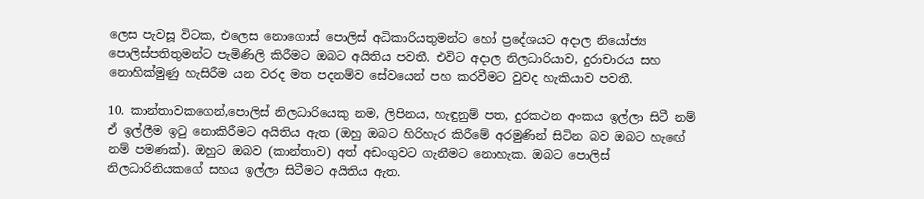ලෙස පැවසූ විටක, එලෙස නොගොස් පොලිස් අධිකාරියතුමන්ට හෝ ප්‍රදේශයට අදාල නියෝජ්‍ය පොලිස්පතිතුමන්ට පැමිණිලි කිරීමට ඔබට අයිතිය පවතී. එවිට අදාල නිලධාරියාව, දුරාචාරය සහ නොහික්මුණු හැසිරීම යන වරද මත පදනම්ව සේවයෙන් පහ කරවීමට වුවද හැකියාව පවතී.

10. කාන්තාවකගෙන්,පොලිස් නිලධාරියෙකු නම, ලිපිනය, හැඳුනුම් පත, දුරකථන අංකය ඉල්ලා සිටී නම් ඒ ඉල්ලීම ඉටු නොකිරීමට අයිතිය ඇත (ඔහු ඔබට හිරිහැර කිරීමේ අරමුණින් සිටින බව ඔබට හැඟේ නම් පමණක්). ඔහුට ඔබව (කාන්තාව) අත් අඩංගුවට ගැනීමට නොහැක. ඔබට පොලිස් නිලධාරිනියකගේ සහය ඉල්ලා සිටීමට අයිතිය ඇත.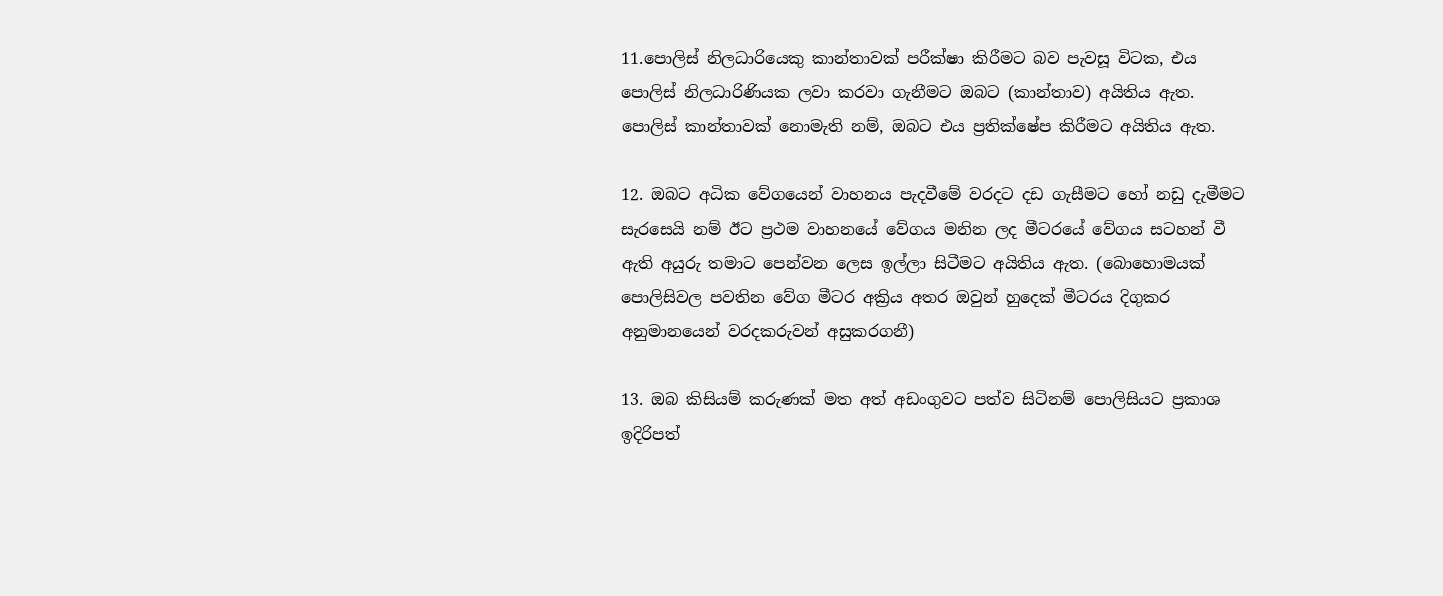11.පොලිස් නිලධාරියෙකු කාන්තාවක් පරීක්ෂා කිරීමට බව පැවසූ විටක, එය පොලිස් නිලධාරිණියක ලවා කරවා ගැනීමට ඔබට (කාන්තාව) අයිතිය ඇත. පොලිස් කාන්තාවක් නොමැති නම්, ඔබට එය ප්‍රතික්ෂේප කිරීමට අයිතිය ඇත.

12. ඔබට අධික වේගයෙන් වාහනය පැදවීමේ වරදට දඩ ගැසීමට හෝ නඩු දැමීමට සැරසෙයි නම් ඊට ප්‍රථම වාහනයේ වේගය මනින ලද මීටරයේ වේගය සටහන් වී ඇති අයුරු තමාට පෙන්වන ලෙස ඉල්ලා සිටීමට අයිතිය ඇත. (බොහොමයක් පොලිසිවල පවතින වේග මීටර අක්‍රිය අතර ඔවුන් හුදෙක් මීටරය දිගුකර අනුමානයෙන් වරදකරුවන් අසුකරගනී)

13. ඔබ කිසියම් කරුණක් මත අත් අඩංගුවට පත්ව සිටිනම් පොලිසියට ප්‍රකාශ ඉදිරිපත්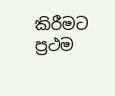කිරීමට ප්‍රථම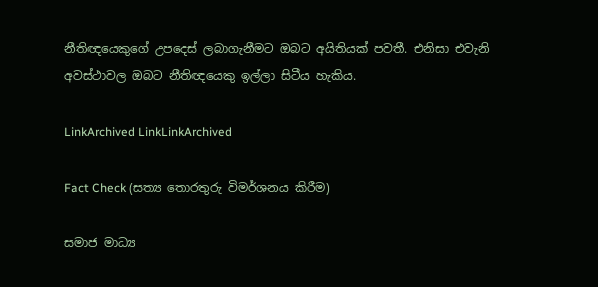නීතිඥයෙකුගේ උපදෙස් ලබාගැනීමට ඔබට අයිතියක් පවතී. එනිසා එවැනි අවස්ථාවල ඔබට නීතිඥයෙකු ඉල්ලා සිටීය හැකිය.

LinkArchived LinkLinkArchived

Fact Check (සත්‍ය තොරතුරු විමර්ශනය කිරීම)

සමාජ මාධ්‍ය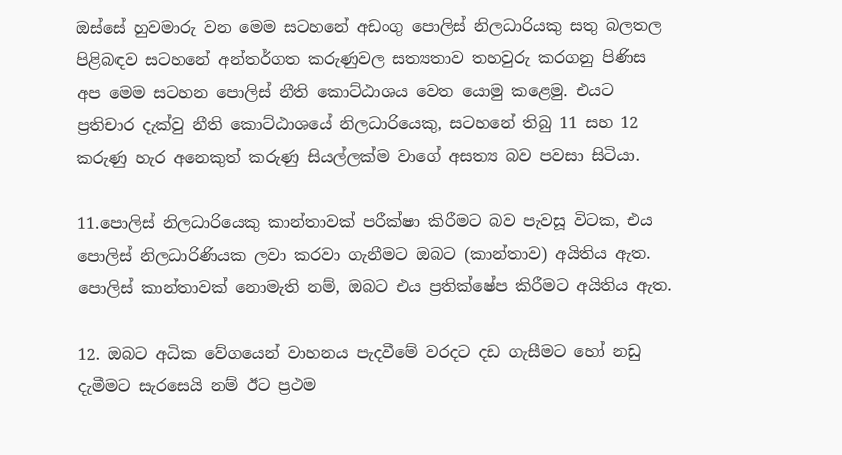ඔස්සේ හුවමාරු වන මෙම සටහනේ අඩංගු පොලිස් නිලධාරියකු සතු බලතල පිළිබඳව සටහනේ අන්තර්ගත කරුණුවල සත්‍යතාව තහවුරු කරගනු පිණිස අප මෙම සටහන පොලිස් නීති කොට්ඨාශය වෙත යොමු කළෙමු. එයට ප්‍රතිචාර දැක්වු නීති කොට්ඨාශයේ නිලධාරියෙකු, සටහනේ තිබු 11 සහ 12 කරුණු හැර අනෙකුත් කරුණු සියල්ලක්ම වාගේ අසත්‍ය බව පවසා සිටියා.

11.පොලිස් නිලධාරියෙකු කාන්තාවක් පරීක්ෂා කිරීමට බව පැවසූ විටක, එය පොලිස් නිලධාරිණියක ලවා කරවා ගැනීමට ඔබට (කාන්තාව) අයිතිය ඇත. පොලිස් කාන්තාවක් නොමැති නම්, ඔබට එය ප්‍රතික්ෂේප කිරීමට අයිතිය ඇත.

12. ඔබට අධික වේගයෙන් වාහනය පැදවීමේ වරදට දඩ ගැසීමට හෝ නඩු දැමීමට සැරසෙයි නම් ඊට ප්‍රථම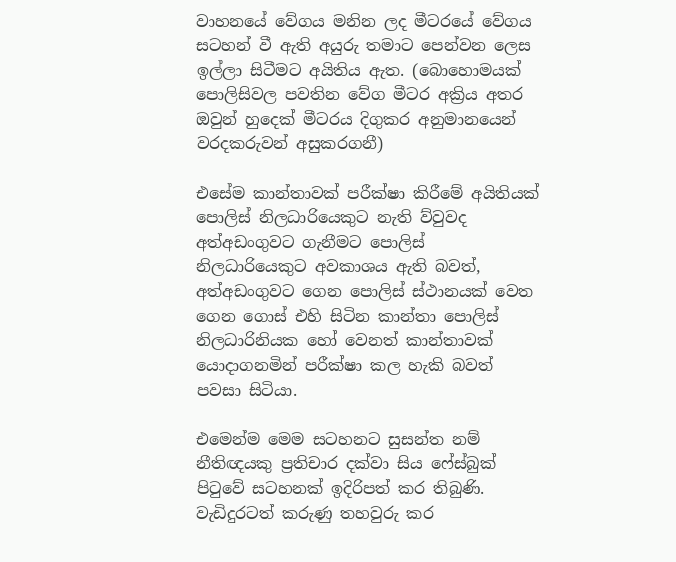වාහනයේ වේගය මනින ලද මීටරයේ වේගය සටහන් වී ඇති අයුරු තමාට පෙන්වන ලෙස ඉල්ලා සිටීමට අයිතිය ඇත. (බොහොමයක් පොලිසිවල පවතින වේග මීටර අක්‍රිය අතර ඔවුන් හුදෙක් මීටරය දිගුකර අනුමානයෙන් වරදකරුවන් අසුකරගනී)

එසේම කාන්තාවක් පරීක්ෂා කිරීමේ අයිතියක් පොලිස් නිලධාරියෙකුට නැති ව්වුවද අත්අඩංගුවට ගැනීමට පොලිස් නිලධාරියෙකුට අවකාශය ඇති බවත්, අත්අඩංගුවට ගෙන පොලිස් ස්ථානයක් වෙත ගෙන ගොස් එහි සිටින කාන්තා පොලිස් නිලධාරිනියක හෝ වෙනත් කාන්තාවක් යොදාගනමින් පරීක්ෂා කල හැකි බවත් පවසා සිටියා.

එමෙන්ම මෙම සටහනට සුසන්ත නම් නීතිඥයකු ප්‍රතිචාර දක්වා සිය ෆේස්බුක් පිටුවේ සටහනක් ඉදිරිපත් කර තිබුණි. වැඩිදුරටත් කරුණු තහවුරු කර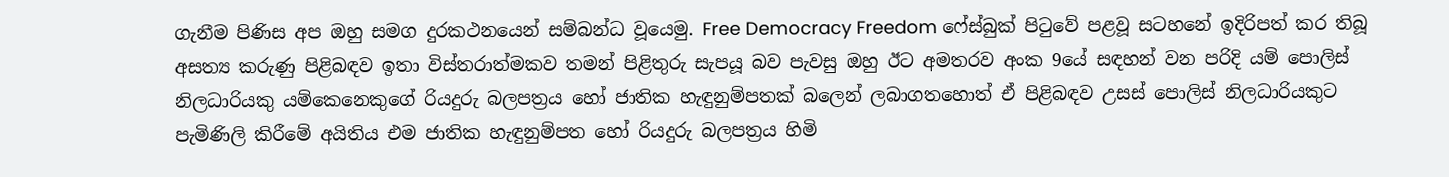ගැනීම පිණිස අප ඔහු සමග දුරකථනයෙන් සම්බන්ධ වූයෙමු. Free Democracy Freedom ෆේස්බුක් පිටුවේ පළවූ සටහනේ ඉදිරිපත් කර තිබූ අසත්‍ය කරුණු පිළිබඳව ඉතා විස්තරාත්මකව තමන් පිළිතුරු සැපයූ බව පැවසු ඔහු ඊට අමතරව අංක 9යේ සඳහන් වන පරිදි යම් පොලිස් නිලධාරියකු යම්කෙනෙකුගේ රියදුරු බලපත්‍රය හෝ ජාතික හැඳුනුම්පතක් බලෙන් ලබාගතහොත් ඒ පිළිබඳව උසස් පොලිස් නිලධාරියකුට පැමිණිලි කිරීමේ අයිතිය එම ජාතික හැඳුනුම්පත හෝ රියදුරු බලපත්‍රය හිමි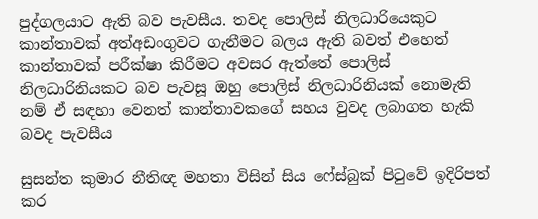පුද්ගලයාට ඇති බව පැවසීය. තවද පොලිස් නිලධාරියෙකුට කාන්තාවක් අත්අඩංගුවට ගැනීමට බලය ඇති බවත් එහෙත් කාන්තාවක් පරීක්ෂා කිරීමට අවසර ඇත්තේ පොලිස් නිලධාරිනියකට බව පැවසූ ඔහු පොලිස් නිලධාරිනියක් නොමැති නම් ඒ සඳහා වෙනත් කාන්තාවකගේ සහය වුවද ලබාගත හැකි බවද පැවසීය

සුසන්ත කුමාර නීතිඥ මහතා විසින් සිය ෆේස්බුක් පිටුවේ ඉදිරිපත් කර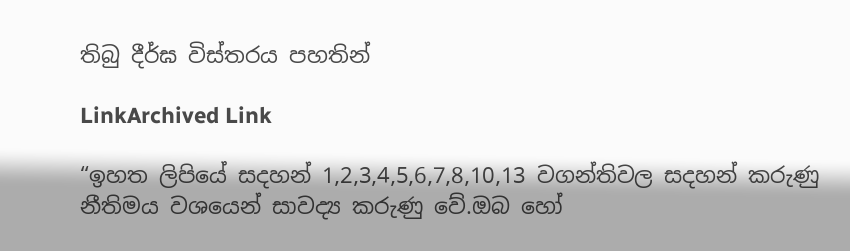තිබු දීර්ඝ විස්තරය පහතින්

LinkArchived Link

“ඉහත ලිපියේ සදහන් 1,2,3,4,5,6,7,8,10,13 වගන්තිවල සදහන් කරුණු නීතිමය වශයෙන් සාවද්‍ය කරුණු වේ.ඔබ හෝ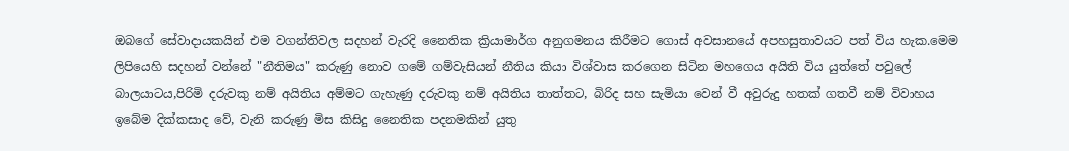ඔබගේ සේවාදායකයින් එම වගන්තිවල සදහන් වැරදි නෛතික ක්‍රියාමාර්ග අනුගමනය කිරීමට ගොස් අවසානයේ අපහසුතාවයට පත් විය හැක.මෙම ලිපියෙහි සදහන් වන්නේ "නීතිමය" කරුණු නොව ගමේ ගම්වැසියන් නීතිය කියා විශ්වාස කරගෙන සිටින මහගෙය අයිති විය යුත්තේ පවුලේ බාලයාටය,පිරිමි දරුවකු නම් අයිතිය අම්මට ගැහැණු දරුවකු නම් අයිතිය තාත්තට, බිරිද සහ සැමියා වෙන් වී අවුරුදු හතක් ගතවී නම් විවාහය ඉබේම දික්කසාද වේ, වැනි කරුණු මිස කිසිදු නෛතික පදනමකින් යුතු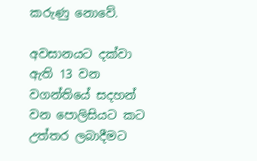කරුණු නොවේ.

අවසානයට දක්වා ඇති 13 වන වගන්තියේ සදහන් වන පොලිසියට කට උත්තර ලබාදීමට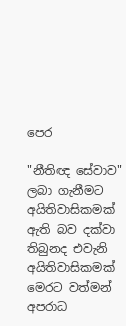පෙර

"නීතිඥ සේවාව" ලබා ගැනීමට අයිතිවාසිකමක් ඇති බව දක්වා තිබුනද එවැනි අයිතිවාසිකමක් මෙරට වත්මන් අපරාධ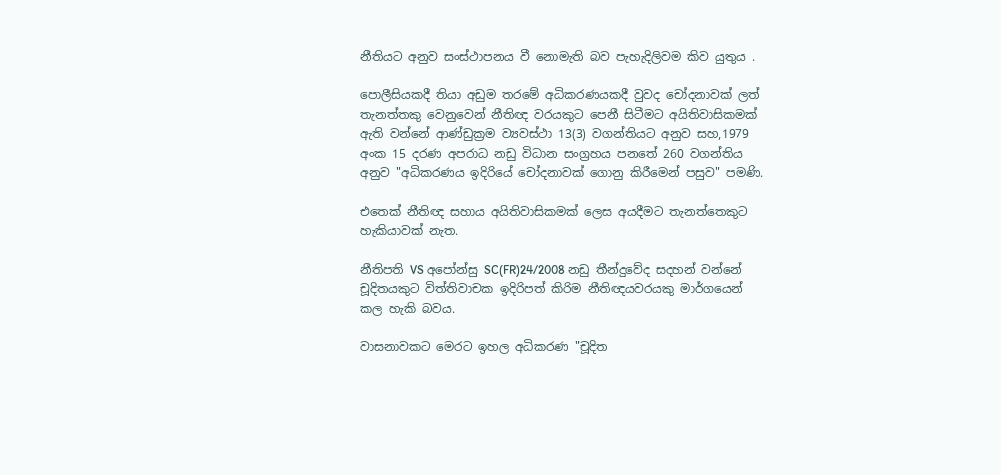නීතියට අනුව සංස්ථාපනය වී නොමැති බව පැහැදිලිවම කිව යුතුය .

පොලීසියකදී තියා අඩුම තරමේ අධිකරණයකදී වුවද චෝදනාවක් ලත් තැනත්තකු වෙනුවෙන් නීතිඥ වරයකුට පෙනී සිටීමට අයිතිවාසිකමක් ඇති වන්නේ ආණ්ඩුක්‍රම ව්‍යවස්ථා 13(3) වගන්තියට අනුව සහ,1979 අංක 15 දරණ අපරාධ නඩු විධාන සංග්‍රහය පනතේ 260 වගන්තිය අනුව "අධිකරණය ඉදිරියේ චෝදනාවක් ගොනු කිරීමෙන් පසුව" පමණි.

එතෙක් නීතිඥ සහාය අයිතිවාසිකමක් ලෙස අයදීමට තැනත්තෙකුට හැකියාවක් නැත.

නීතිපති VS අපෝන්සු SC(FR)24/2008 නඩු තීන්දුවේද සදහන් වන්නේ චූදිතයකුට විත්තිවාචක ඉදිරිපත් කිරිම නීතිඥයවරයකු මාර්ගයෙන් කල හැකි බවය.

වාසනාවකට මෙරට ඉහල අධිකරණ "චූදිත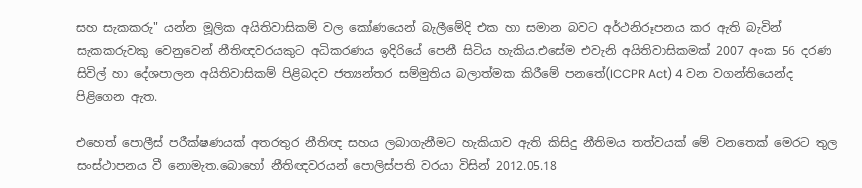සහ සැකකරු" යන්න මූලික අයිතිවාසිකම් වල කෝණයෙන් බැලීමේදි එක හා සමාන බවට අර්ථනිරූපනය කර ඇති බැවින් සැකකරුවකු වෙනුවෙන් නීතිඥවරයකුට අධිකරණය ඉදිරියේ පෙනී සිටිය හැකිය.එසේම එවැනි අයිතිවාසිකමක් 2007 අංක 56 දරණ සිවිල් හා දේශපාලන අයිතිවාසිකම් පිළිබදව ජත්‍යන්තර සම්මුතිය බලාත්මක කිරීමේ පනතේ(ICCPR Act) 4 වන වගන්තියෙන්ද පිළිගෙන ඇත.

එහෙත් පොලීස් පරීක්ෂණයක් අතරතුර නීතිඥ සහය ලබාගැනීමට හැකියාව ඇති කිසිදු නීතිමය තත්වයක් මේ වනතෙක් මෙරට තුල සංස්ථාපනය වී නොමැත.බොහෝ නීතිඥවරයන් පොලිස්පති වරයා විසින් 2012.05.18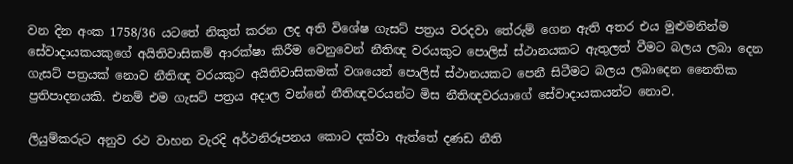වන දින අංක 1758/36 යටතේ නිකුත් කරන ලද අති විශේෂ ගැසට් පත්‍රය වරදවා තේරුම් ගෙන ඇති අතර එය මුළුමනින්ම සේවාදායකයකුගේ අයිතිවාසිකම් ආරක්ෂා කිරීම වෙනුවෙන් නීතිඥ වරයකුට පොලිස් ස්ථානයකට ඇතුලත් වීමට බලය ලබා දෙන ගැසට් පත්‍රයක් නොව නීතිඥ වරයකුට අයිතිවාසිකමක් වශයෙන් පොලිස් ස්ථානයකට පෙනී සිටීමට බලය ලබාදෙන නෛතික ප්‍රතිපාදනයකි. එනම් එම ගැසට් පත්‍රය අදාල වන්නේ නීතිඥවරයන්ට මිස නීතිඥවරයාගේ සේවාදායකයන්ට නොව.

ලියුම්කරුට අනුව රථ වාහන වැරදි අර්ථනිරූපනය කොට දක්වා ඇත්තේ දණඩ නීති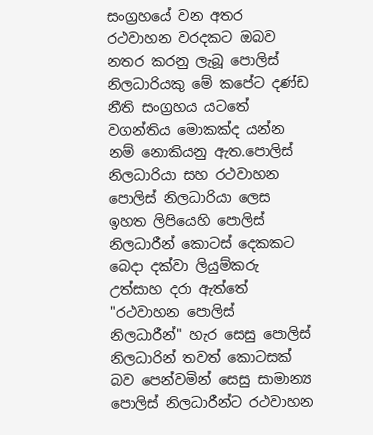සංග්‍රහයේ වන අතර රථවාහන වරදකට ඔබව නතර කරනු ලැබූ පොලිස් නිලධාරියකු මේ කපේට දණ්ඩ නීති සංග්‍රහය යටතේ වගන්තිය මොකක්ද යන්න නම් නොකියනු ඇත.පොලිස් නිලධාරියා සහ රථවාහන පොලිස් නිලධාරියා ලෙස ඉහත ලිපියෙහි පොලිස් නිලධාරීන් කොටස් දෙකකට බෙදා දක්වා ලියුම්කරු උත්සාහ දරා ඇත්තේ "රථවාහන පොලිස් නිලධාරීන්" හැර සෙසු පොලිස් නිලධාරින් තවත් කොටසක් බව පෙන්වමින් සෙසු සාමාන්‍ය පොලිස් නිලධාරීන්ට රථවාහන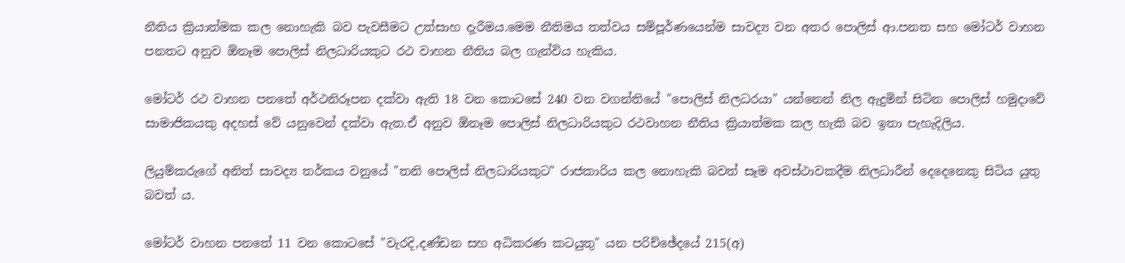නීතිය ක්‍රියාත්මක කල නොහැකි බව පැවසීමට උත්සාහ දැරීමය.මෙම නීතිමය තත්වය සම්පූර්ණයෙන්ම සාවද්‍ය වන අතර පොලිස් ආ.පනත සහ මෝටර් වාහන පනතට අනුව ඕනෑම පොලිස් නිලධාරියකුට රථ වාහන නීතිය බල ගැන්විය හැකිය.

මෝටර් රථ වාහන පනතේ අර්ථනිරූපන දක්වා ඇති 18 වන කොටසේ 240 වන වගන්තියේ "පොලිස් නිලධරයා" යන්නෙන් නිල ඇදුමින් සිටින පොලිස් හමුදාවේ සාමාජිකයකු අදහස් වේ යනුවෙන් දක්වා ඇත.ඒ අනුව ඕනෑම පොලිස් නිලධාරියකුට රථවාහන නීතිය ක්‍රියාත්මක කල හැකි බව ඉතා පැහැදිලිය.

ලියුම්කරුගේ අනිත් සාවද්‍ය තර්කය වනුයේ "තනි පොලිස් නිලධාරියකුට" රාජකාරිය කල නොහැකි බවත් සෑම අවස්ථාවකදීම නිලධාරීන් දෙදෙනෙකු සිටිය යුතු බවත් ය.

මෝටර් වාහන පනතේ 11 වන කොටසේ "වැරදි,දණ්ඩන සහ අධිකරණ කටයුතු" යන පරිච්ඡේදයේ 215(අ)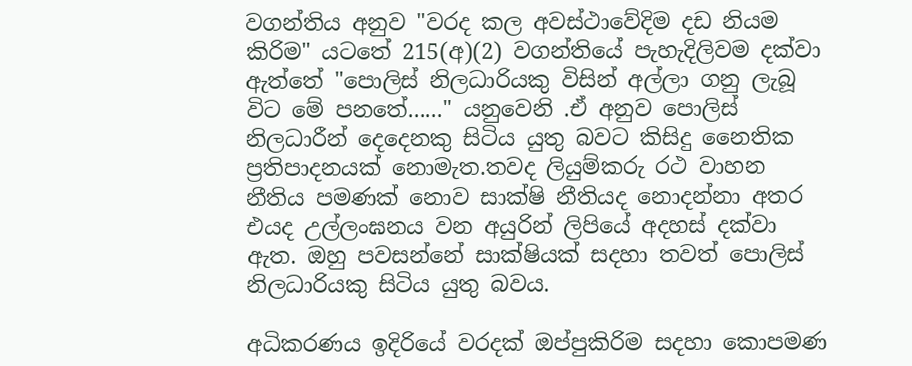වගන්තිය අනුව "වරද කල අවස්ථාවේදිම දඩ නියම කිරිම" යටතේ 215(අ)(2) වගන්තියේ පැහැදිලිවම දක්වා ඇත්තේ "පොලිස් නිලධාරියකු විසින් අල්ලා ගනු ලැබූ විට මේ පනතේ......" යනුවෙනි .ඒ අනුව පොලිස් නිලධාරීන් දෙදෙනකු සිටිය යුතු බවට කිසිදු නෛතික ප්‍රතිපාදනයක් නොමැත.තවද ලියුම්කරු රථ වාහන නීතිය පමණක් නොව සාක්ෂි නීතියද නොදන්නා අතර එයද උල්ලංඝනය වන අයුරින් ලිපියේ අදහස් දක්වා ඇත. ඔහු පවසන්නේ සාක්ෂියක් සදහා තවත් පොලිස් නිලධාරියකු සිටිය යුතු බවය.

අධිකරණය ඉදිරියේ වරදක් ඔප්පුකිරිම සදහා කොපමණ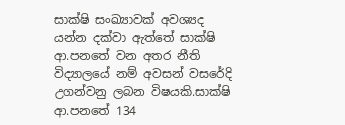සාක්ෂි සංඛ්‍යාවක් අවශ්‍යද යන්න දක්වා ඇත්තේ සාක්ෂි ආ.පනතේ වන අතර නීති විද්‍යාලයේ නම් අවසන් වසරේදි උගන්වනු ලබන විෂයකි.සාක්ෂි ආ.පනතේ 134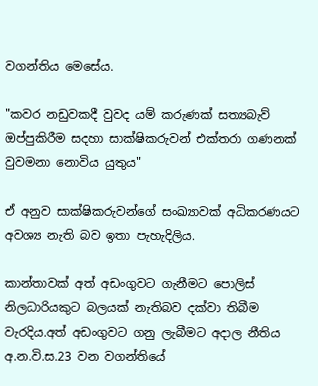වගන්තිය මෙසේය.

"කවර නඩුවකදී වුවද යම් කරුණක් සත්‍යබැව් ඔප්පුකිරීම සදහා සාක්ෂිකරුවන් එක්තරා ගණනක් වුවමනා නොවිය යුතුය"

ඒ අනුව සාක්ෂිකරුවන්ගේ සංඛ්‍යාවක් අධිකරණයට අවශ්‍ය නැති බව ඉතා පැහැදිලිය.

කාන්තාවක් අත් අඩංගුවට ගැනීමට පොලිස් නිලධාරියකුට බලයක් නැතිබව දක්වා තිබීම වැරදිය.අත් අඩංගුවට ගනු ලැබීමට අදාල නීතිය අ.න.වි.ස.23 වන වගන්තියේ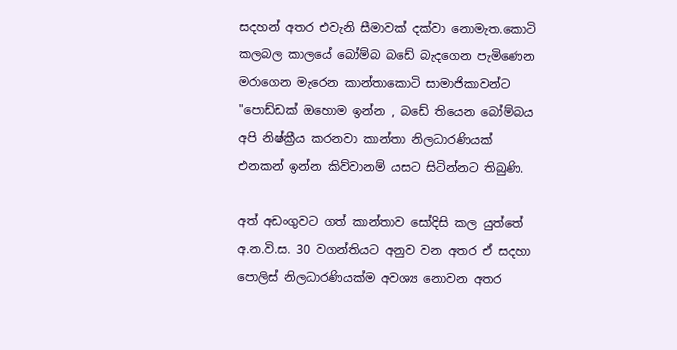සදහන් අතර එවැනි සීමාවක් දක්වා නොමැත.කොටි කලබල කාලයේ බෝම්බ බඩේ බැදගෙන පැමිණෙන මරාගෙන මැරෙන කාන්තාකොටි සාමාජිකාවන්ට "පොඩ්ඩක් ඔහොම ඉන්න , බඩේ තියෙන බෝම්බය අපි නිෂ්ක්‍රීය කරනවා කාන්තා නිලධාරණියක් එනකන් ඉන්න කිව්වානම් යසට සිටින්නට තිබුණි.

අත් අඩංගුවට ගත් කාන්තාව සෝදිසි කල යුත්තේ අ.න.වි.ස. 30 වගන්තියට අනුව වන අතර ඒ සදහා පොලිස් නිලධාරණියක්ම අවශ්‍ය නොවන අතර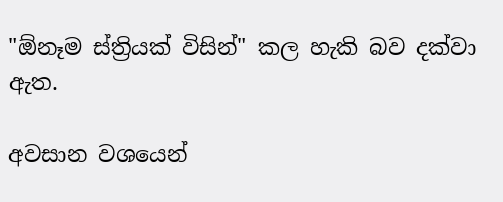"ඕනෑම ස්ත්‍රියක් විසින්" කල හැකි බව දක්වා ඇත.

අවසාන වශයෙන්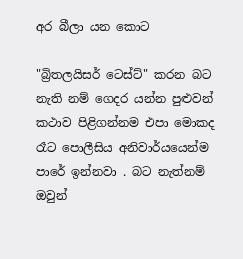අර බීලා යන කොට

"බ්‍රිතලයිසර් ටෙස්ට්" කරන බට නැති නම් ගෙදර යන්න පුළුවන් කථාව පිළිගන්නම එපා මොකද රෑට පොලීසිය අනිවාර්යයෙන්ම පාරේ ඉන්නවා . බට නැත්නම් ඔවුන්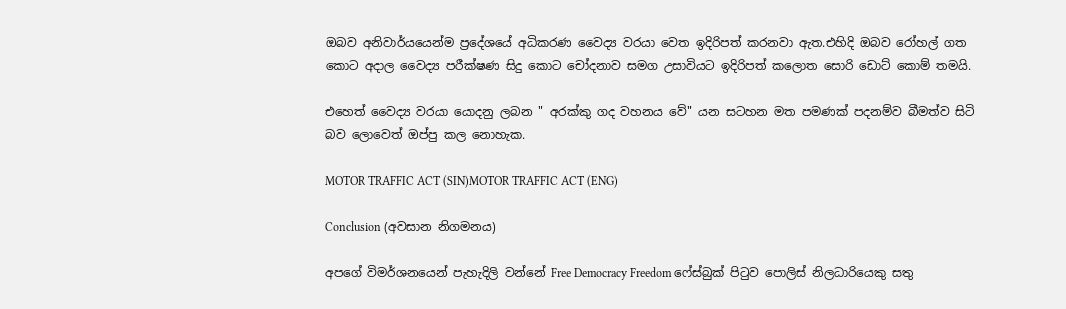ඔබව අනිවාර්යයෙන්ම ප්‍රදේශයේ අධිකරණ වෛද්‍ය වරයා වෙත ඉදිරිපත් කරනවා ඇත.එහිදි ඔබව රෝහල් ගත කොට අදාල වෛද්‍ය පරීක්ෂණ සිදු කොට චෝදනාව සමග උසාවියට ඉදිරිපත් කලොත සොරි ඩොට් කොම් තමයි.

එහෙත් වෛද්‍ය වරයා යොදනු ලබන " අරක්කු ගද වහනය වේ" යන සටහන මත පමණක් පදනම්ව බීමත්ව සිටි බව ලොවෙත් ඔප්පු කල නොහැක.

MOTOR TRAFFIC ACT (SIN)MOTOR TRAFFIC ACT (ENG)

Conclusion (අවසාන නිගමනය)

අපගේ විමර්ශනයෙන් පැහැදිලි වන්නේ Free Democracy Freedom ෆේස්බුක් පිටුව පොලිස් නිලධාරියෙකු සතු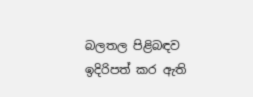බලතල පිළිබඳව ඉදිරිපත් කර ඇති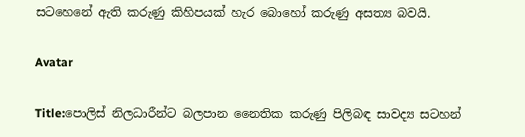සටහෙනේ ඇති කරුණු කිහිපයක් හැර බොහෝ කරුණු අසත්‍ය බවයි.

Avatar

Title:පොලිස් නිලධාරීන්ට බලපාන නෛතික කරුණු පිලිබඳ සාවද්‍ය සටහන්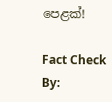පෙළක්!

Fact Check By: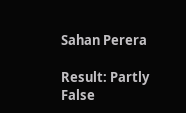Sahan Perera

Result: Partly False